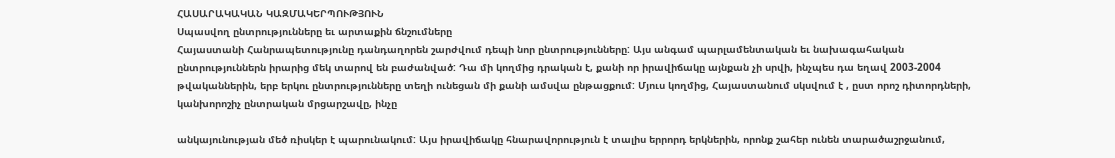ՀԱՍԱՐԱԿԱԿԱՆ ԿԱԶՄԱԿԵՐՊՈՒԹՅՈՒՆ
Սպասվող ընտրությունները եւ արտաքին ճնշումները
Հայաստանի Հանրապետությունը դանդաղորեն շարժվում դեպի նոր ընտրությունները: Այս անգամ պարլամենտական եւ նախագահական ընտրություններն իրարից մեկ տարով են բաժանված: Դա մի կողմից դրական է, քանի որ իրավիճակը այնքան չի սրվի, ինչպես դա եղավ 2003-2004 թվականներին, երբ երկու ընտրությունները տեղի ունեցան մի քանի ամսվա ընթացքում: Մյուս կողմից, Հայաստանում սկսվում է , ըստ որոշ դիտորդների, կանխորոշիչ ընտրական մրցարշավը, ինչը

անկայունության մեծ ռիսկեր է պարունակում: Այս իրավիճակը հնարավորություն է տալիս երրորդ երկներին, որոնք շահեր ունեն տարածաշրջանում,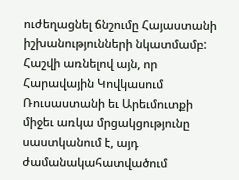ուժեղացնել ճնշումը Հայաստանի իշխանությունների նկատմամբ: Հաշվի առնելով այն, որ Հարավային Կովկասում Ռուսաստանի եւ Արեւմուտքի միջեւ առկա մրցակցությունը սաստկանում է, այդ ժամանակահատվածում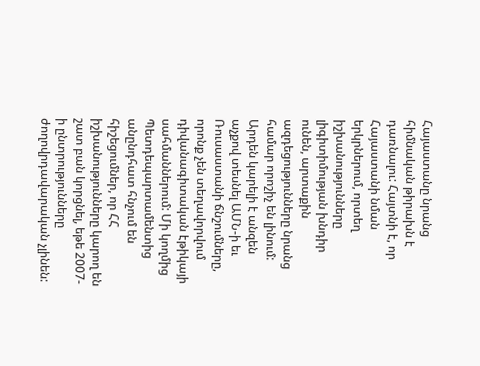Հայաստանը նրանց հիմնական թիրախն է դառնալու: Հայտնի է, որ Հայաստանի նման երկրներում, որտեղ իշխանությունները լիգիտիմության խնդիր ունեն, արտաքին ազդեցությունները նրանց համար որոշիչ են լինում:
Արդեն կարելի է անզեն աչքով տեսնել ԱՄՆ-ի եւ Ռուսաստանի ճնշումները, որոնք չեն տեղավորվում դիվանագիտական էթիկայի սահմաններում: Մի կողմից Պետդեպարտամենտից անընդհատ հնչում են հիշեցումներ, որ ՀՀ իշխանությունները կարող են շատ բան կորցնել, եթե 2007-ի ընտրությունները ժողովրդավարական չլինեն: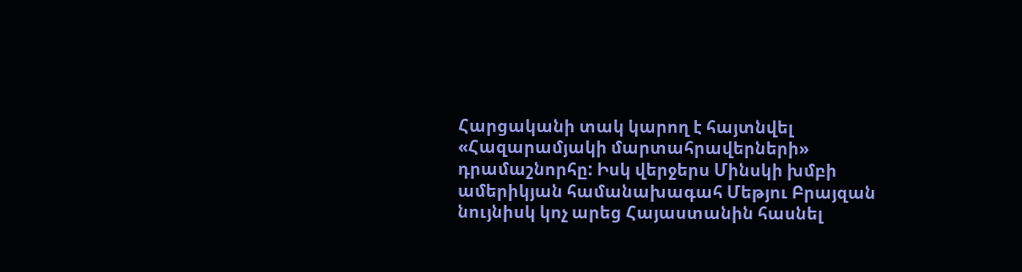Հարցականի տակ կարող է հայտնվել «Հազարամյակի մարտահրավերների» դրամաշնորհը: Իսկ վերջերս Մինսկի խմբի ամերիկյան համանախագահ Մեթյու Բրայզան նույնիսկ կոչ արեց Հայաստանին հասնել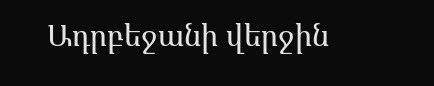Ադրբեջանի վերջին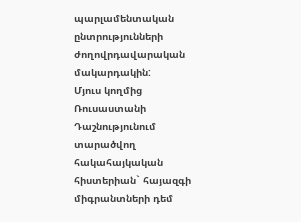պարլամենտական ընտրությունների ժողովրդավարական մակարդակին:
Մյուս կողմից Ռուսաստանի Դաշնությունում տարածվող հակահայկական հիստերիան` հայազգի միգրանտների դեմ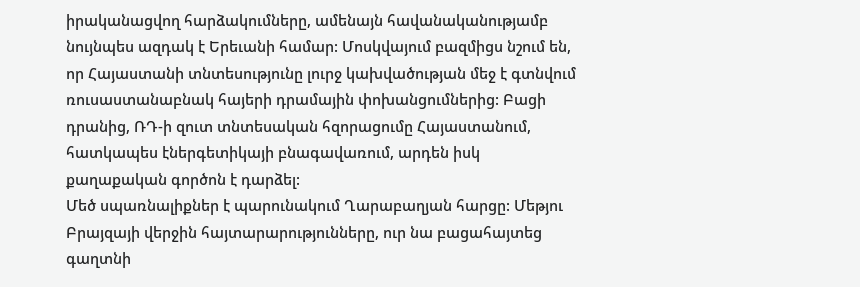իրականացվող հարձակումները, ամենայն հավանականությամբ նույնպես ազդակ է Երեւանի համար: Մոսկվայում բազմիցս նշում են, որ Հայաստանի տնտեսությունը լուրջ կախվածության մեջ է գտնվում ռուսաստանաբնակ հայերի դրամային փոխանցումներից: Բացի դրանից, ՌԴ-ի զուտ տնտեսական հզորացումը Հայաստանում, հատկապես էներգետիկայի բնագավառում, արդեն իսկ քաղաքական գործոն է դարձել:
Մեծ սպառնալիքներ է պարունակում Ղարաբաղյան հարցը: Մեթյու Բրայզայի վերջին հայտարարությունները, ուր նա բացահայտեց գաղտնի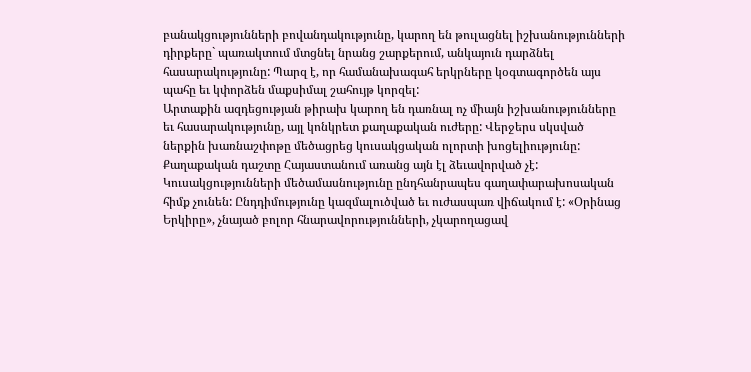բանակցությունների բովանդակությունը, կարող են թուլացնել իշխանությունների դիրքերը` պառակտում մտցնել նրանց շարքերում, անկայուն դարձնել հասարակությունը: Պարզ է, որ համանախագահ երկրները կօգտագործեն այս պահը եւ կփորձեն մաքսիմալ շահույթ կորզել:
Արտաքին ազդեցության թիրախ կարող են դառնալ ոչ միայն իշխանությունները եւ հասարակությունը, այլ կոնկրետ քաղաքական ուժերը: Վերջերս սկսված ներքին խառնաշփոթը մեծացրեց կուսակցական ոլորտի խոցելիությունը: Քաղաքական դաշտը Հայաստանում առանց այն էլ ձեւավորված չէ: Կուսակցությունների մեծամասնությունը ընդհանրապես գաղափարախոսական հիմք չունեն: Ընդդիմությունը կազմալուծված եւ ուժասպառ վիճակում է: «Օրինաց Երկիրը», չնայած բոլոր հնարավորությունների, չկարողացավ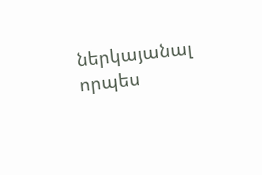ներկայանալ որպես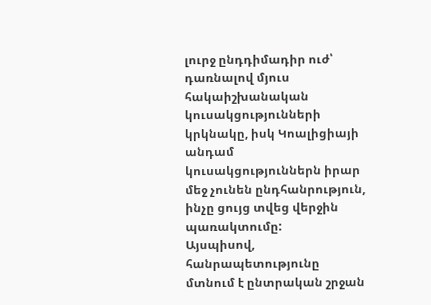լուրջ ընդդիմադիր ուժ՝ դառնալով մյուս հակաիշխանական կուսակցությունների կրկնակը, իսկ Կոալիցիայի անդամ կուսակցություններն իրար մեջ չունեն ընդհանրություն, ինչը ցույց տվեց վերջին պառակտումը:
Այսպիսով, հանրապետությունը մտնում է ընտրական շրջան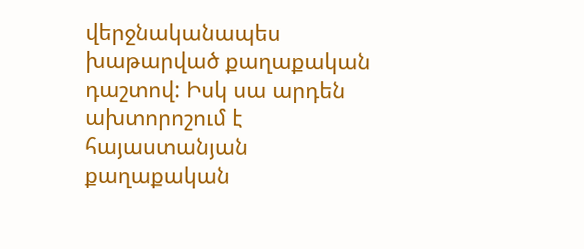վերջնականապես խաթարված քաղաքական դաշտով: Իսկ սա արդեն ախտորոշում է հայաստանյան քաղաքական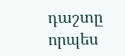դաշտը որպես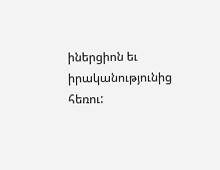իներցիոն եւ իրականությունից հեռու: